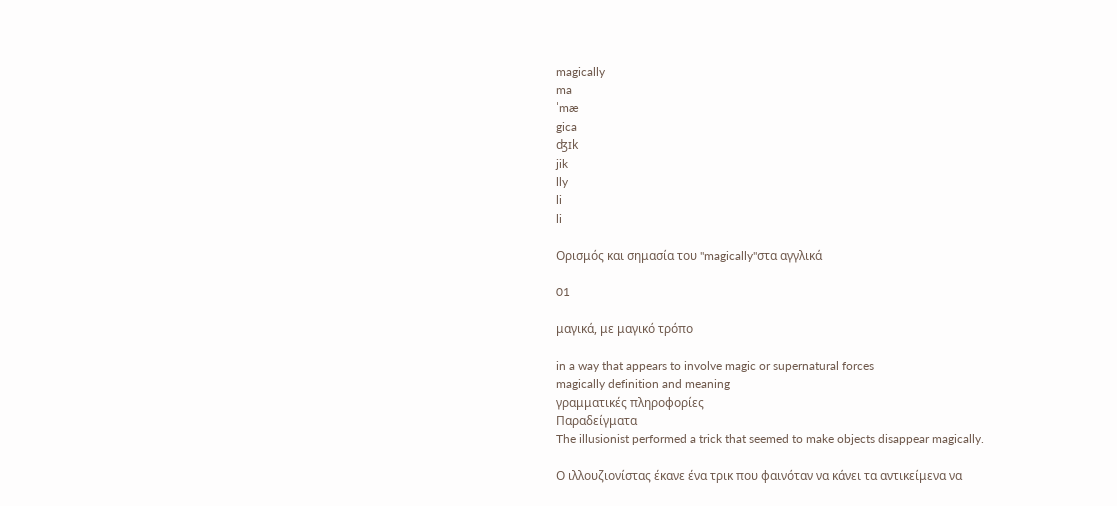magically
ma
ˈmæ
gica
ʤɪk
jik
lly
li
li

Ορισμός και σημασία του "magically"στα αγγλικά

01

μαγικά, με μαγικό τρόπο

in a way that appears to involve magic or supernatural forces
magically definition and meaning
γραμματικές πληροφορίες
Παραδείγματα
The illusionist performed a trick that seemed to make objects disappear magically.

Ο ιλλουζιονίστας έκανε ένα τρικ που φαινόταν να κάνει τα αντικείμενα να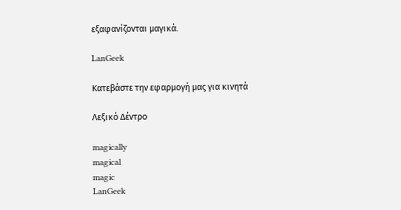εξαφανίζονται μαγικά.

LanGeek

Κατεβάστε την εφαρμογή μας για κινητά

Λεξικό Δέντρο

magically
magical
magic
LanGeek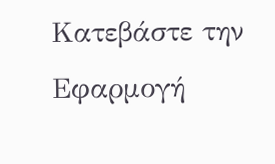Κατεβάστε την Εφαρμογή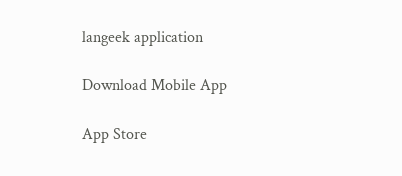langeek application

Download Mobile App

App Store